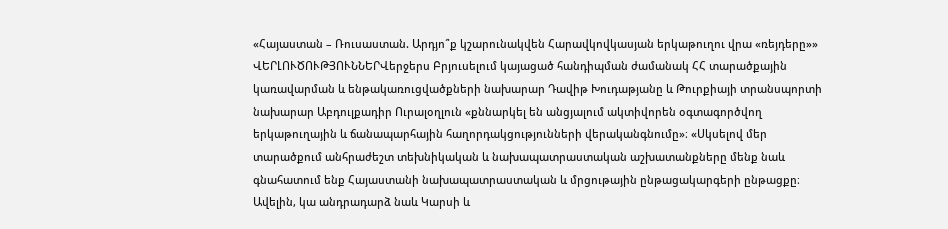«Հայաստան – Ռուսաստան. Արդյո՞ք կշարունակվեն Հարավկովկասյան երկաթուղու վրա «ռեյդերը»»
ՎԵՐԼՈՒԾՈՒԹՅՈՒՆՆԵՐՎերջերս Բրյուսելում կայացած հանդիպման ժամանակ ՀՀ տարածքային կառավարման և ենթակառուցվածքների նախարար Դավիթ Խուդաթյանը և Թուրքիայի տրանսպորտի նախարար Աբդուլքադիր Ուրալօղլուն «քննարկել են անցյալում ակտիվորեն օգտագործվող երկաթուղային և ճանապարհային հաղորդակցությունների վերականգնումը»։ «Սկսելով մեր տարածքում անհրաժեշտ տեխնիկական և նախապատրաստական աշխատանքները մենք նաև գնահատում ենք Հայաստանի նախապատրաստական և մրցութային ընթացակարգերի ընթացքը։ Ավելին, կա անդրադարձ նաև Կարսի և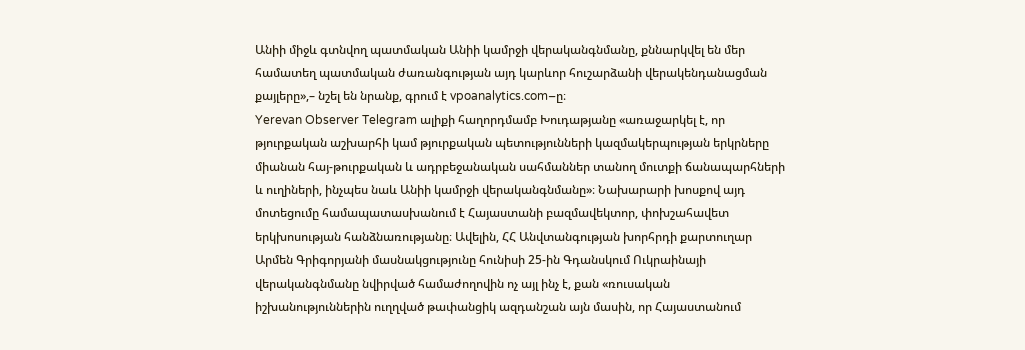Անիի միջև գտնվող պատմական Անիի կամրջի վերականգնմանը, քննարկվել են մեր համատեղ պատմական ժառանգության այդ կարևոր հուշարձանի վերակենդանացման քայլերը»,– նշել են նրանք, գրում է vpoanalytics.com–ը։
Yerevan Observer Telegram ալիքի հաղորդմամբ Խուդաթյանը «առաջարկել է, որ թյուրքական աշխարհի կամ թյուրքական պետությունների կազմակերպության երկրները միանան հայ-թուրքական և ադրբեջանական սահմաններ տանող մուտքի ճանապարհների և ուղիների, ինչպես նաև Անիի կամրջի վերականգնմանը»։ Նախարարի խոսքով այդ մոտեցումը համապատասխանում է Հայաստանի բազմավեկտոր, փոխշահավետ երկխոսության հանձնառությանը։ Ավելին, ՀՀ Անվտանգության խորհրդի քարտուղար Արմեն Գրիգորյանի մասնակցությունը հունիսի 25-ին Գդանսկում Ուկրաինայի վերականգնմանը նվիրված համաժողովին ոչ այլ ինչ է, քան «ռուսական իշխանություններին ուղղված թափանցիկ ազդանշան այն մասին, որ Հայաստանում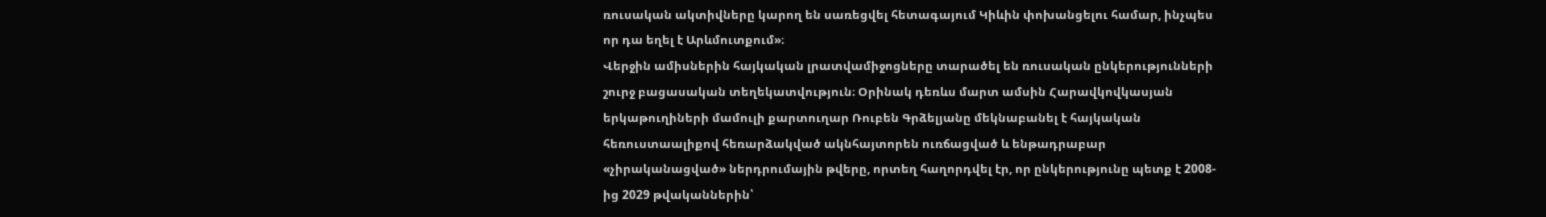ռուսական ակտիվները կարող են սառեցվել հետագայում Կիևին փոխանցելու համար, ինչպես որ դա եղել է Արևմուտքում»։
Վերջին ամիսներին հայկական լրատվամիջոցները տարածել են ռուսական ընկերությունների շուրջ բացասական տեղեկատվություն։ Օրինակ դեռևս մարտ ամսին Հարավկովկասյան երկաթուղիների մամուլի քարտուղար Ռուբեն Գրձելյանը մեկնաբանել է հայկական հեռուստաալիքով հեռարձակված ակնհայտորեն ուռճացված և ենթադրաբար «չիրականացված» ներդրումային թվերը, որտեղ հաղորդվել էր, որ ընկերությունը պետք է 2008-ից 2029 թվականներին՝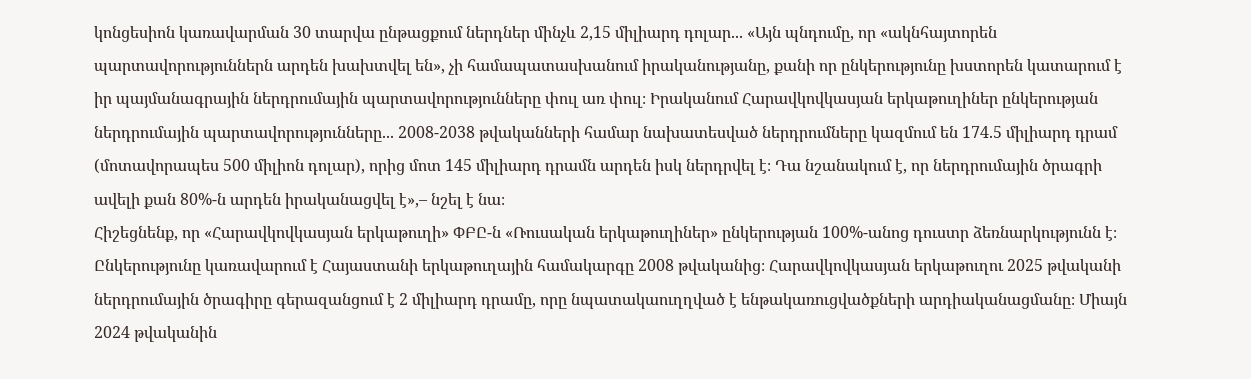կոնցեսիոն կառավարման 30 տարվա ընթացքում ներդներ մինչև 2,15 միլիարդ դոլար... «Այն պնդումը, որ «ակնհայտորեն պարտավորություններն արդեն խախտվել են», չի համապատասխանում իրականությանը, քանի որ ընկերությունը խստորեն կատարում է իր պայմանագրային ներդրումային պարտավորությունները փուլ առ փուլ։ Իրականում Հարավկովկասյան երկաթուղիներ ընկերության ներդրումային պարտավորությունները... 2008-2038 թվականների համար նախատեսված ներդրումները կազմում են 174.5 միլիարդ դրամ (մոտավորապես 500 միլիոն դոլար), որից մոտ 145 միլիարդ դրամն արդեն իսկ ներդրվել է։ Դա նշանակում է, որ ներդրումային ծրագրի ավելի քան 80%-ն արդեն իրականացվել է»,– նշել է նա։
Հիշեցնենք, որ «Հարավկովկասյան երկաթուղի» ՓԲԸ-ն «Ռուսական երկաթուղիներ» ընկերության 100%-անոց դուստր ձեռնարկությունն է։ Ընկերությունը կառավարում է Հայաստանի երկաթուղային համակարգը 2008 թվականից։ Հարավկովկասյան երկաթուղու 2025 թվականի ներդրումային ծրագիրը գերազանցում է 2 միլիարդ դրամը, որը նպատակաուղղված է ենթակառուցվածքների արդիականացմանը։ Միայն 2024 թվականին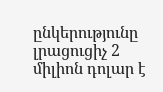ընկերությունը լրացուցիչ 2 միլիոն դոլար է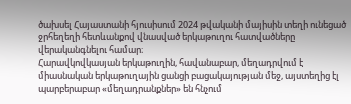ծախսել Հայաստանի հյուսիսում 2024 թվականի մայիսին տեղի ունեցած ջրհեղեղի հետևանքով վնասված երկաթուղու հատվածները վերականգնելու համար։
Հարավկովկասյան երկաթուղին, հավանաբար, մեղադրվում է միասնական երկաթուղային ցանցի բացակայության մեջ, այստեղից էլ պարբերաբար «մեղադրանքներ» են հնչում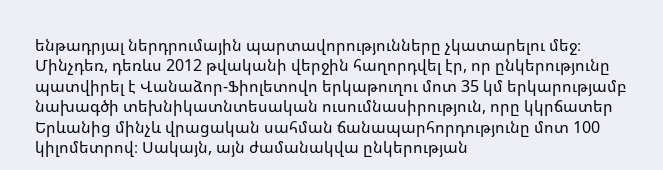ենթադրյալ ներդրումային պարտավորությունները չկատարելու մեջ։ Մինչդեռ, դեռևս 2012 թվականի վերջին հաղորդվել էր, որ ընկերությունը պատվիրել է Վանաձոր-Ֆիոլետովո երկաթուղու մոտ 35 կմ երկարությամբ նախագծի տեխնիկատնտեսական ուսումնասիրություն, որը կկրճատեր Երևանից մինչև վրացական սահման ճանապարհորդությունը մոտ 100 կիլոմետրով։ Սակայն, այն ժամանակվա ընկերության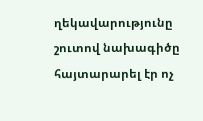ղեկավարությունը շուտով նախագիծը հայտարարել էր ոչ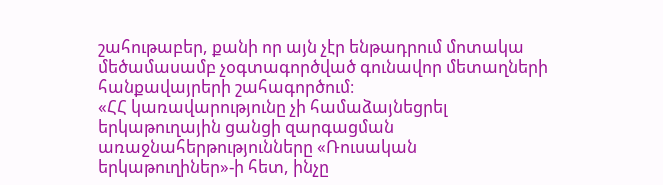շահութաբեր, քանի որ այն չէր ենթադրում մոտակա մեծամասամբ չօգտագործված գունավոր մետաղների հանքավայրերի շահագործում։
«ՀՀ կառավարությունը չի համաձայնեցրել երկաթուղային ցանցի զարգացման առաջնահերթությունները «Ռուսական երկաթուղիներ»-ի հետ, ինչը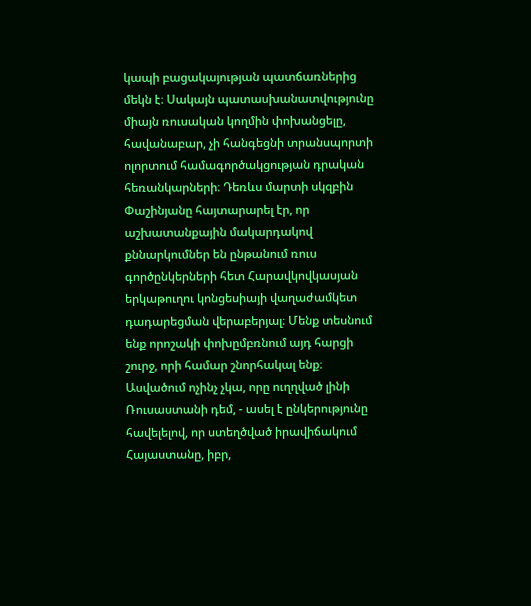կապի բացակայության պատճառներից մեկն է։ Սակայն պատասխանատվությունը միայն ռուսական կողմին փոխանցելը, հավանաբար, չի հանգեցնի տրանսպորտի ոլորտում համագործակցության դրական հեռանկարների։ Դեռևս մարտի սկզբին Փաշինյանը հայտարարել էր, որ աշխատանքային մակարդակով քննարկումներ են ընթանում ռուս գործընկերների հետ Հարավկովկասյան երկաթուղու կոնցեսիայի վաղաժամկետ դադարեցման վերաբերյալ։ Մենք տեսնում ենք որոշակի փոխըմբռնում այդ հարցի շուրջ, որի համար շնորհակալ ենք։ Ասվածում ոչինչ չկա, որը ուղղված լինի Ռուսաստանի դեմ, - ասել է ընկերությունը հավելելով, որ ստեղծված իրավիճակում Հայաստանը, իբր,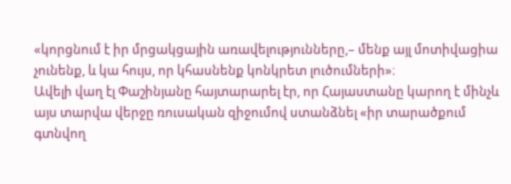«կորցնում է իր մրցակցային առավելությունները,– մենք այլ մոտիվացիա չունենք, և կա հույս, որ կհասնենք կոնկրետ լուծումների»։
Ավելի վաղ էլ Փաշինյանը հայտարարել էր, որ Հայաստանը կարող է մինչև այս տարվա վերջը ռուսական զիջումով ստանձնել «իր տարածքում գտնվող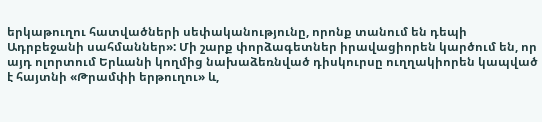երկաթուղու հատվածների սեփականությունը, որոնք տանում են դեպի Ադրբեջանի սահմաններ»: Մի շարք փորձագետներ իրավացիորեն կարծում են, որ այդ ոլորտում Երևանի կողմից նախաձեռնված դիսկուրսը ուղղակիորեն կապված է հայտնի «Թրամփի երթուղու» և,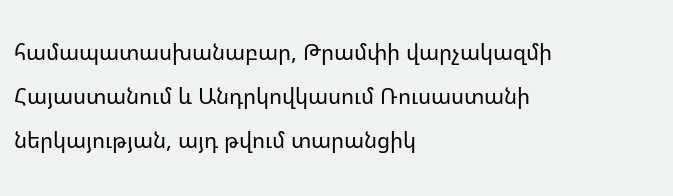համապատասխանաբար, Թրամփի վարչակազմի Հայաստանում և Անդրկովկասում Ռուսաստանի ներկայության, այդ թվում տարանցիկ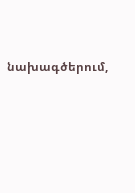նախագծերում,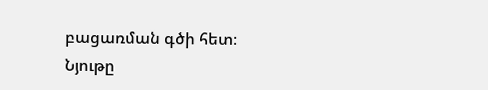բացառման գծի հետ։
Նյութը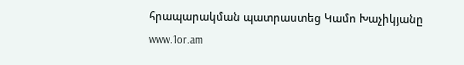հրապարակման պատրաստեց Կամո Խաչիկյանը
www.1or.am